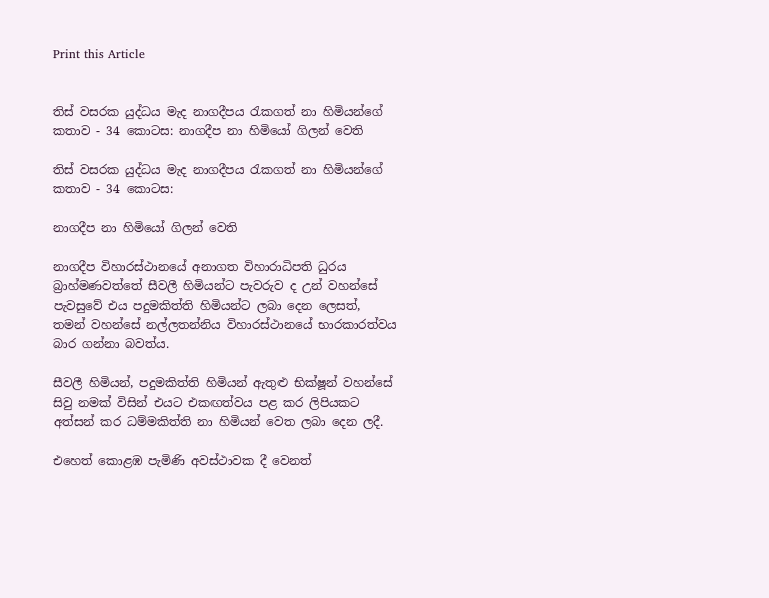Print this Article


තිස් වසරක යුද්ධය මැද නාගදීපය රැකගත් නා හිමියන්ගේ කතාව - 34 කොටස: නාගදීප නා හිමියෝ ගිලන් වෙති

තිස් වසරක යුද්ධය මැද නාගදීපය රැකගත් නා හිමියන්ගේ කතාව - 34 කොටස:

නාගදීප නා හිමියෝ ගිලන් වෙති

නාගදීප විහාරස්ථානයේ අනාගත විහාරාධිපති ධුරය බ්‍රාහ්මණවත්තේ සීවලී හිමියන්ට පැවරුව ද උන් වහන්සේ පැවසුවේ එය පදුමකිත්ති හිමියන්ට ලබා දෙන ලෙසත්, තමන් වහන්සේ නල්ලතන්නිය විහාරස්ථානයේ භාරකාරත්වය බාර ගන්නා බවත්ය.

සීවලී හිමියන්, පදුමකිත්ති හිමියන් ඇතුළු භික්ෂූන් වහන්සේ සිවු නමක් විසින් එයට එකඟත්වය පළ කර ලිපියකට අත්සන් කර ධම්මකිත්ති නා හිමියන් වෙත ලබා දෙන ලදී.

එහෙත් කොළඹ පැමිණි අවස්ථාවක දී වෙනත්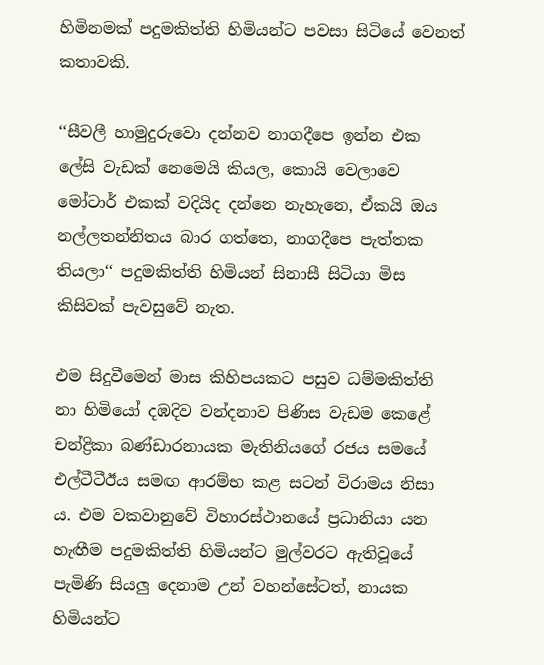හිමිනමක් පදුමකිත්ති හිමියන්ට පවසා සිටියේ වෙනත් කතාවකි.

‘‘සීවලී හාමුදුරුවො දන්නව නාගදීපෙ ඉන්න එක ලේසි වැඩක් නෙමෙයි කියල, කොයි වෙලාවෙ මෝටාර් එකක් වදියිද දන්නෙ නැහැනෙ, ඒකයි ඔය නල්ලතන්නිතය බාර ගත්තෙ, නාගදීපෙ පැත්තක තියලා‘‘ පදුමකිත්ති හිමියන් සිනාසී සිටියා මිස කිසිවක් පැවසුවේ නැත.

එම සිදුවීමෙන් මාස කිහිපයකට පසුව ධම්මකිත්ති නා හිමියෝ දඹදිව වන්දනාව පිණිස වැඩම කෙළේ චන්ද්‍රිකා බණ්ඩාරනායක මැතිනියගේ රජය සමයේ එල්ටීටීඊය සමඟ ආරම්භ කළ සටන් විරාමය නිසා ය. එම වකවානුවේ විහාරස්ථානයේ ප්‍රධානියා යන හැඟීම පදුමකිත්ති හිමියන්ට මුල්වරට ඇතිවූයේ පැමිණි සියලු දෙනාම උන් වහන්සේටත්, නායක හිමියන්ට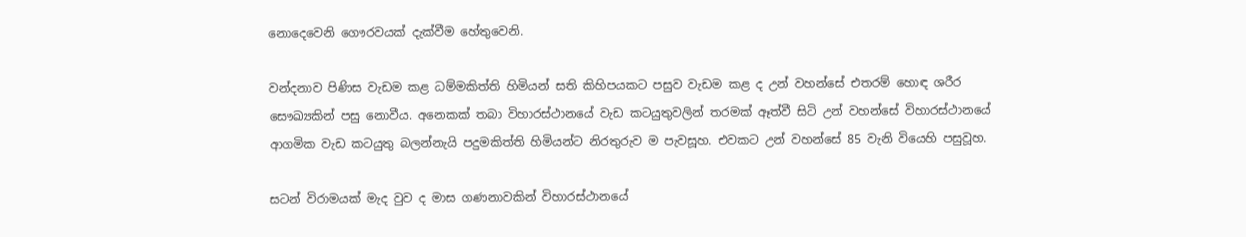නොදෙවෙනි ගෞරවයක් දැක්වීම හේතුවෙනි.

වන්දනාව පිණිස වැඩම කළ ධම්මකිත්ති හිමියන් සති කිහිපයකට පසුව වැඩම කළ ද උන් වහන්සේ එතරම් හොඳ ශරීර සෞඛ්‍යකින් පසු නොවීය. අ‍නෙකක් තබා විහාරස්ථානයේ වැඩ කටයුතුවලින් තරමක් ඈත්වී සිටි උන් වහන්සේ විහාරස්ථානයේ ආගමික වැඩ කටයුතු බලන්නැයි පදුමකිත්ති හිමියන්ට නිරතුරුව ම පැවසූහ. එවකට උන් වහන්සේ 85 වැනි වියෙහි පසුවූහ.

සටන් විරාමයක් මැද වුව ද මාස ගණනාවකින් විහාරස්ථානයේ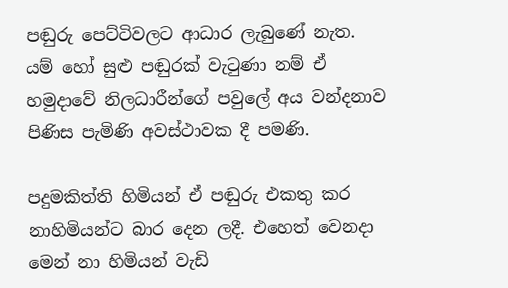පඬුරු පෙට්ටිවලට ආධාර ලැබුණේ නැත. යම් හෝ සුළු පඬුරක් වැටුණා නම් ඒ හමුදාවේ නිලධාරීන්ගේ පවුලේ අය වන්දනාව පිණිස පැමිණි අවස්ථාවක දී පමණි.

පදුමකිත්ති හිමියන් ඒ පඬුරු එකතු කර නාහිමියන්ට බාර දෙන ලදී. එහෙත් වෙනදා මෙන් නා හිමියන් වැඩි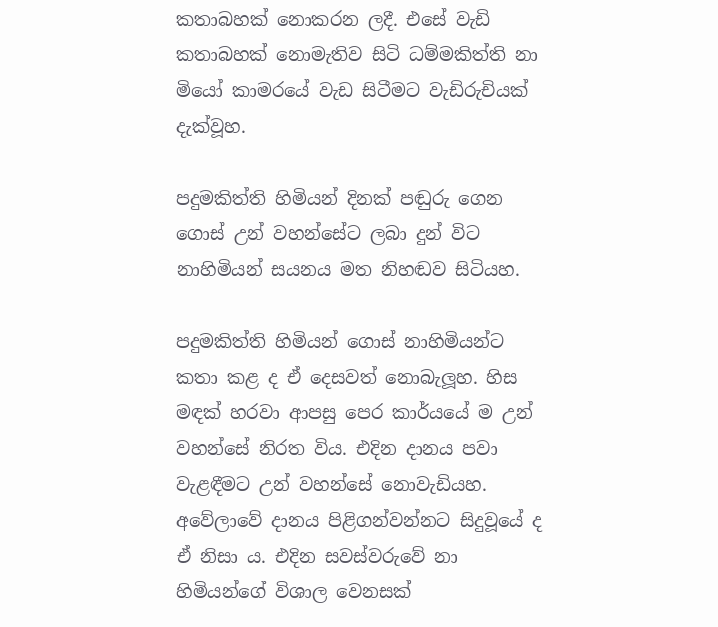කතාබහක් නොකරන ලදී. එසේ වැඩි කතාබහක් නොමැතිව සිටි ධම්මකිත්ති නා මියෝ කාමරයේ වැඩ සිටීමට වැඩිරුචියක් දැක්වූහ.

පදුමකිත්ති හිමියන් දිනක් පඬුරු ගෙන ගොස් උන් වහන්සේට ලබා දුන් විට නාහිමියන් සයනය මත නිහඬව සිටියහ.

පදුමකිත්ති හිමියන් ගොස් නාහිමියන්ට කතා කළ ද ඒ දෙසවත් නොබැලූහ. හිස මඳක් හරවා ආපසු පෙර කාර්යයේ ම උන් වහන්සේ නිරත විය. එදින දානය පවා වැළඳීමට උන් වහන්සේ නොවැඩියහ. අවේලාවේ දානය පිළිගන්වන්නට සිදුවූයේ ද ඒ නිසා ය. එදින සවස්වරුවේ නා හිමියන්ගේ විශාල වෙනසක්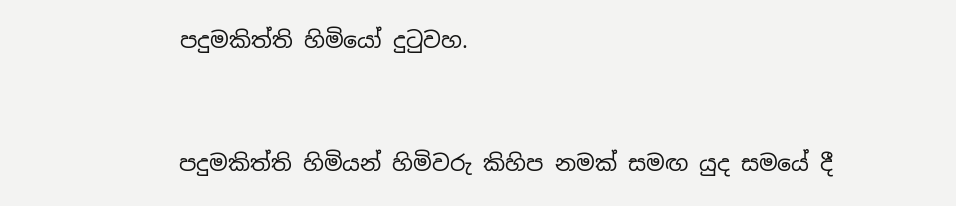පදුමකිත්ති හිමියෝ දුටුවහ.


පදුමකිත්ති හිමියන් හිමිවරු කිහිප නමක් සමඟ යුද සමයේ දී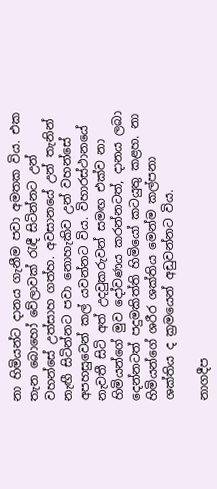නා හිමියන්ට දානය ගැනීම පවා අමතක විය. එක තැන බොහෝ වේලාවක් රැඳී සිටින්නට උන් වහන්සේ උත්සාහ ගත්හ. අවසානයේ උන් තැනින් නැඟී සිටින්නට පවා නොහැකිව උන් වහන්සේ අපහසුවෙන් කල් යවන්නට විය. විහාරස්ථානයේ නැවතී සිටි අත් උදවුකරුවන් සමඟ එක්ව නා හිමියන්ගේ මුව දෝවණය කරන්නටත්, දානය ලබා දෙන්නටත් පදුමකිත්ති හිමියෝ කටයුතු කළහ. නා හිමියන්ගේ ශරීර ශක්තිය මෙන්ම කල්පනා ශක්තිය ද ක්‍රමයෙන් අඩුවන්නට විය.

නාගදීප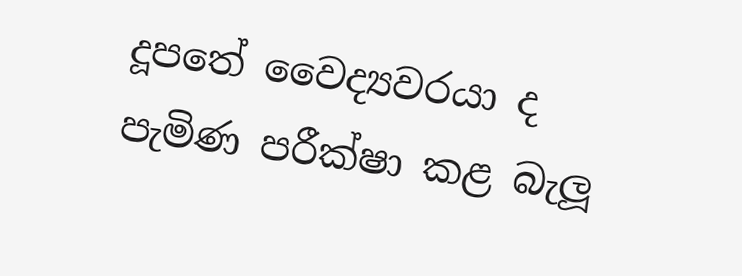දූපතේ වෛද්‍යවරයා ද පැමිණ පරීක්ෂා කළ බැලූ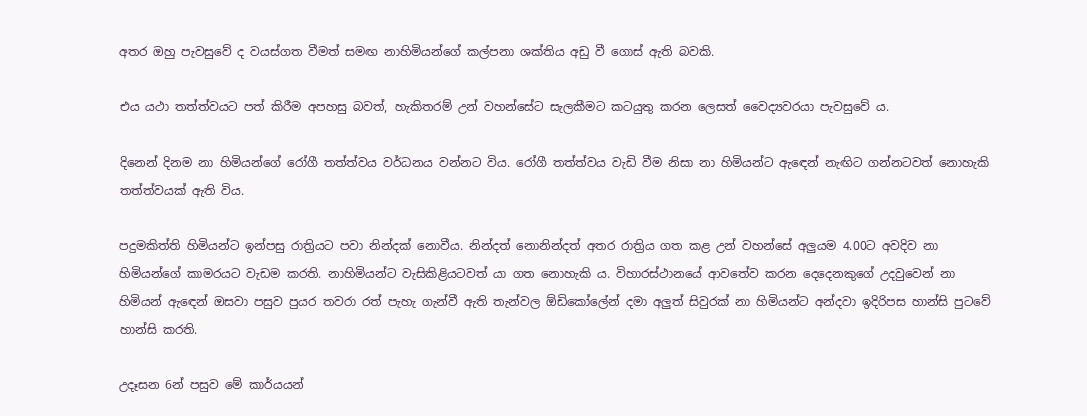අතර ඔහු පැවසුවේ ද වයස්ගත වීමත් සමඟ නාහිමියන්ගේ කල්පනා ශක්තිය අඩු වී ගොස් ඇති බවකි.

එය යථා තත්ත්වයට පත් කිරීම අපහසු බවත්, හැකිතරම් උන් වහන්සේට සැලකීමට කටයුතු කරන ලෙසත් වෛද්‍යවරයා පැවසුවේ ය.

දිනෙන් දිනම නා හිමියන්ගේ රෝගී තත්ත්වය වර්ධනය වන්නට විය. රෝගී තත්ත්වය වැඩි වීම නිසා නා හිමියන්ට ඇඳෙන් නැඟිට ගන්නටවත් නොහැකි තත්ත්වයක් ඇති විය.

පදුමකිත්ති හිමියන්ට ඉන්පසු රාත්‍රියට පවා නින්දක් නොවීය. නින්දත් නොනින්දත් අතර රාත්‍රිය ගත කළ උන් වහන්සේ අලුයම 4.00ට අවදිව නා හිමියන්ගේ කාමරයට වැඩම කරති. නාහිමියන්ට වැසිකිළියටවත් යා ගත නොහැකි ය. විහාරස්ථානයේ ආවතේව කරන දෙදෙනකුගේ උදවුවෙන් නා හිමියන් ඇඳෙන් ඔසවා පසුව පුයර තවරා රත් පැහැ ගැන්වී ඇති තැන්වල ඕඩිකෝලේන් දමා අලුත් සිවුරක් නා හිමියන්ට අන්දවා ඉදිරිපස හාන්සි පුටවේ හාන්සි කරති.

උදෑසන 6න් පසුව මේ කාර්යයන්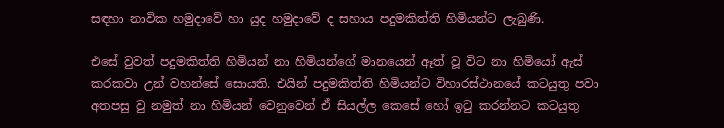සඳහා නාවික හමුදාවේ හා යුද හමුදාවේ ද සහාය පදුමකිත්ති හිමියන්ට ලැබුණි.

එසේ වුවත් පදුමකිත්ති හිමියන් නා හිමියන්ගේ මානයෙන් ඈත් වූ විට නා හිමියෝ ඇස් කරකවා උන් වහන්සේ සොයති. එයින් පදුමකිත්ති හිමියන්ට විහාරස්ථානයේ කටයුතු පවා අතපසු වු නමුත් නා හිමියන් වෙනුවෙන් ඒ සියල්ල කෙසේ හෝ ඉටු කරන්නට කටයුතු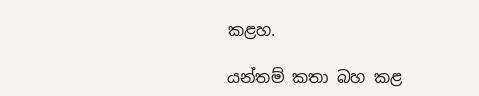කළහ.

යන්තම් කතා බහ කළ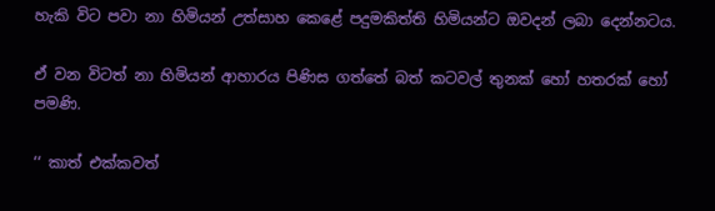හැකි විට පවා නා හිමියන් උත්සාහ කෙළේ පදුමකිත්ති හිමියන්ට ඔවදන් ලබා දෙන්නටය.

ඒ වන විටත් නා හිමියන් ආහාරය පිණිස ගත්තේ බත් කටවල් තුනක් හෝ හතරක් හෝ පමණි.

‘‘ කාත් එක්කවත්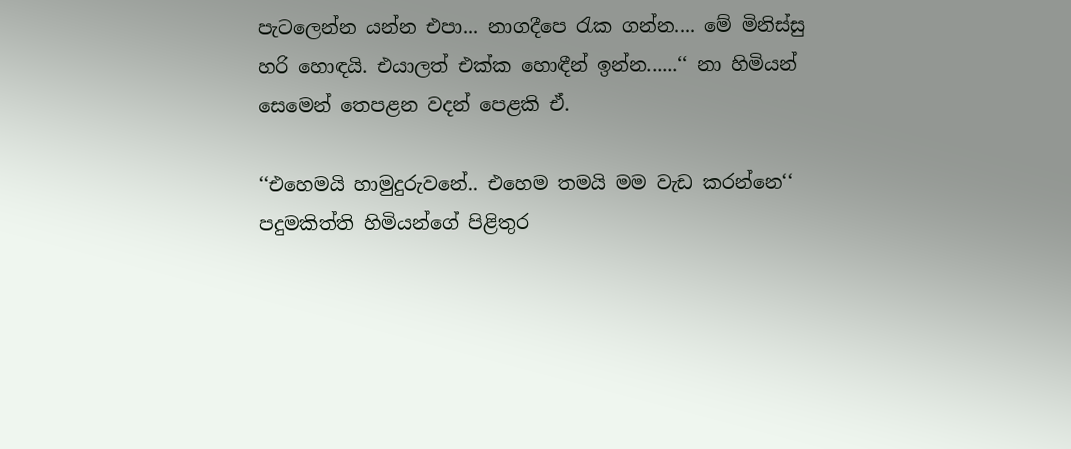පැටලෙන්න යන්න එපා... නාගදීපෙ රැක ගන්න.... මේ මිනිස්සු හරි හොඳයි. එයාලත් එක්ක හොඳීන් ඉන්න......‘‘ නා හිමියන් සෙමෙන් තෙපළන වදන් පෙළකි ඒ.

‘‘එහෙමයි හාමුදුරුවනේ.. එහෙම තමයි මම වැඩ කරන්නෙ‘‘ පදුමකිත්ති හිමියන්ගේ පිළිතුර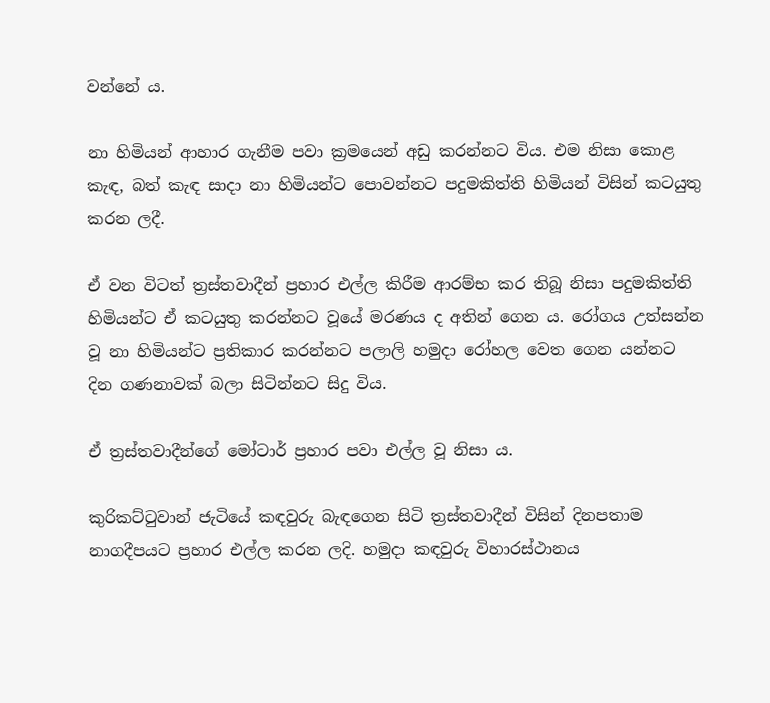වන්නේ ය.

නා හිමියන් ආහාර ගැනීම පවා ක්‍රමයෙන් අඩු කරන්නට විය. එම නිසා කොළ කැඳ, බත් කැඳ සාදා නා හිමියන්ට පොවන්නට පදුමකිත්ති හිමියන් විසින් කටයුතු කරන ලදී.

ඒ වන විටත් ත්‍රස්තවාදීන් ප්‍රහාර එල්ල කිරීම ආරම්භ කර තිබූ නිසා පදුමකිත්ති හිමියන්ට ඒ කටයුතු කරන්නට වූයේ මරණය ද අතින් ගෙන ය. රෝගය උත්සන්න වූ නා හිමියන්ට ප්‍රතිකාර කරන්නට පලාලි හමුදා රෝහල වෙත ගෙන යන්නට දින ගණනාවක් බලා සිටින්නට සිදු විය.

ඒ ත්‍රස්තවාදීන්ගේ මෝටාර් ප්‍රහාර පවා එල්ල වූ නිසා ය.

කුරිකට්ටුවාන් ජැටියේ කඳවුරු බැඳගෙන සිටි ත්‍රස්තවාදීන් විසින් දිනපතාම නාගදීපයට ප්‍රහාර එල්ල කරන ලදි. හමුදා කඳවුරු විහාරස්ථානය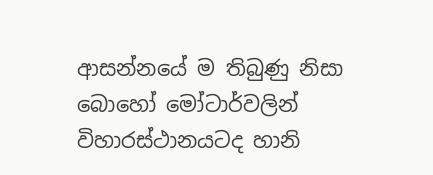ආසන්නයේ ම තිබුණු නිසා බොහෝ මෝටාර්වලින් විහාරස්ථානයටද හානි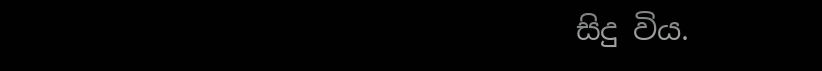සිදු විය.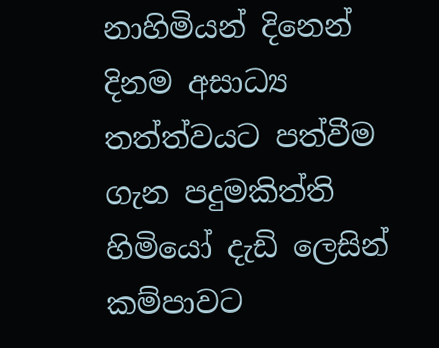නාහිමියන් දිනෙන් දිනම අසාධ්‍ය තත්ත්වයට පත්වීම ගැන පදුමකිත්ති හිමියෝ දැඩි ලෙසින් කම්පාවට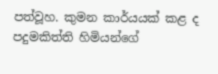පත්වූහ. කුමන කාර්යයක් කළ ද පදුමකිත්ති හිමියන්ගේ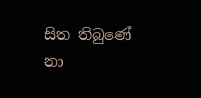සිත තිබුණේ නා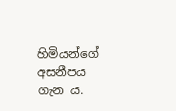හිමියන්ගේ අසනීපය ගැන ය.